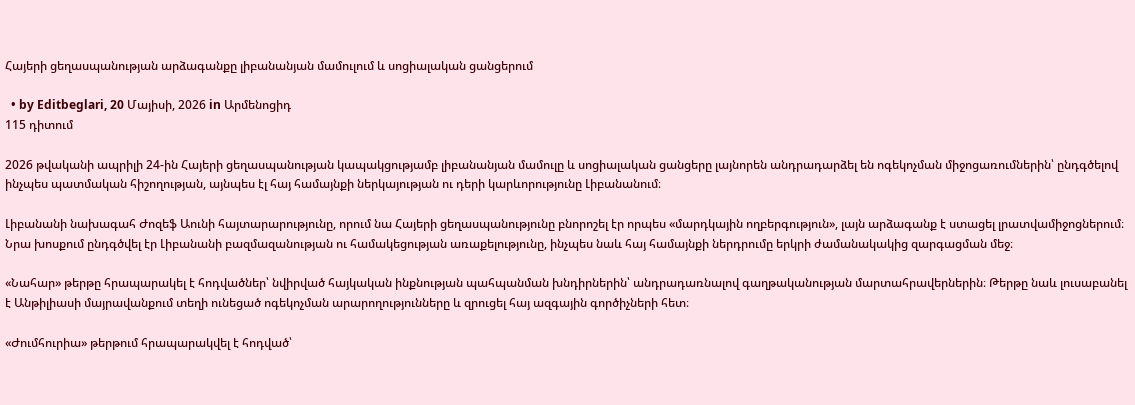Հայերի ցեղասպանության արձագանքը լիբանանյան մամուլում և սոցիալական ցանցերում

  • by Editbeglari, 20 Մայիսի, 2026 in Արմենոցիդ
115 դիտում

2026 թվականի ապրիլի 24-ին Հայերի ցեղասպանության կապակցությամբ լիբանանյան մամուլը և սոցիալական ցանցերը լայնորեն անդրադարձել են ոգեկոչման միջոցառումներին՝ ընդգծելով ինչպես պատմական հիշողության, այնպես էլ հայ համայնքի ներկայության ու դերի կարևորությունը Լիբանանում։

Լիբանանի նախագահ Ժոզեֆ Աունի հայտարարությունը, որում նա Հայերի ցեղասպանությունը բնորոշել էր որպես «մարդկային ողբերգություն», լայն արձագանք է ստացել լրատվամիջոցներում։ Նրա խոսքում ընդգծվել էր Լիբանանի բազմազանության ու համակեցության առաքելությունը, ինչպես նաև հայ համայնքի ներդրումը երկրի ժամանակակից զարգացման մեջ։

«Նահար» թերթը հրապարակել է հոդվածներ՝ նվիրված հայկական ինքնության պահպանման խնդիրներին՝ անդրադառնալով գաղթականության մարտահրավերներին։ Թերթը նաև լուսաբանել է Անթիլիասի մայրավանքում տեղի ունեցած ոգեկոչման արարողությունները և զրուցել հայ ազգային գործիչների հետ։

«Ժումհուրիա» թերթում հրապարակվել է հոդված՝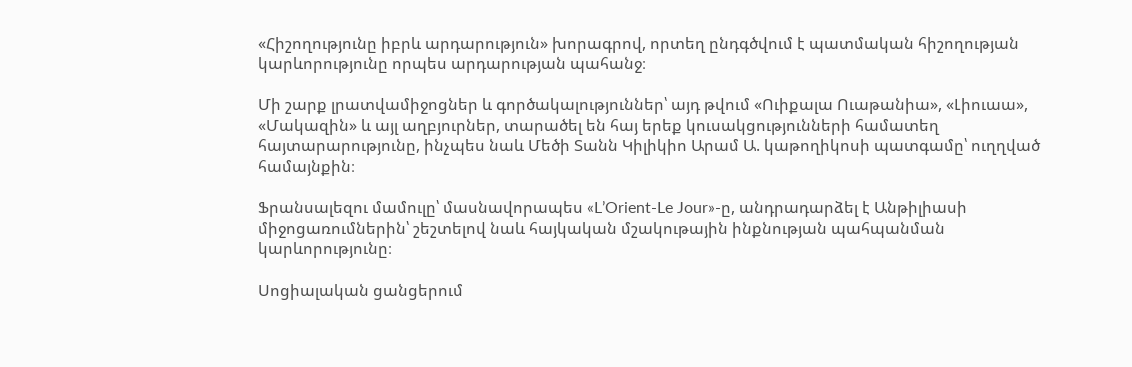«Հիշողությունը իբրև արդարություն» խորագրով, որտեղ ընդգծվում է պատմական հիշողության կարևորությունը որպես արդարության պահանջ։

Մի շարք լրատվամիջոցներ և գործակալություններ՝ այդ թվում «Ուիքալա Ուաթանիա», «Լիուաա», «Մակազին» և այլ աղբյուրներ, տարածել են հայ երեք կուսակցությունների համատեղ հայտարարությունը, ինչպես նաև Մեծի Տանն Կիլիկիո Արամ Ա. կաթողիկոսի պատգամը՝ ուղղված համայնքին։

Ֆրանսալեզու մամուլը՝ մասնավորապես «L’Orient-Le Jour»-ը, անդրադարձել է Անթիլիասի միջոցառումներին՝ շեշտելով նաև հայկական մշակութային ինքնության պահպանման կարևորությունը։

Սոցիալական ցանցերում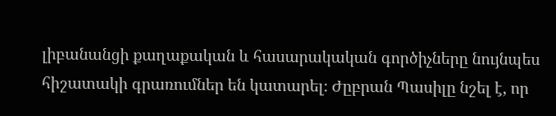լիբանանցի քաղաքական և հասարակական գործիչները նույնպես հիշատակի գրառումներ են կատարել։ Ժըբրան Պասիլը նշել է, որ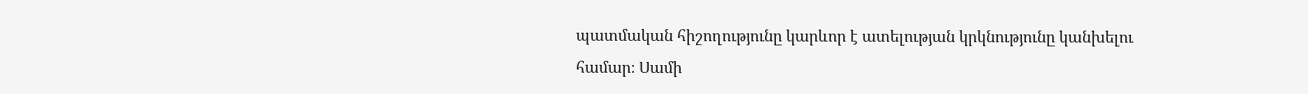պատմական հիշողությունը կարևոր է ատելության կրկնությունը կանխելու համար։ Սամի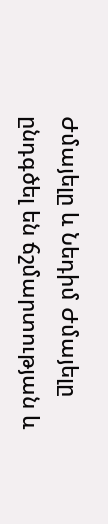Ժմայելը և Նեդիմ Ժմայելը ընդգծել են ճշմարտության և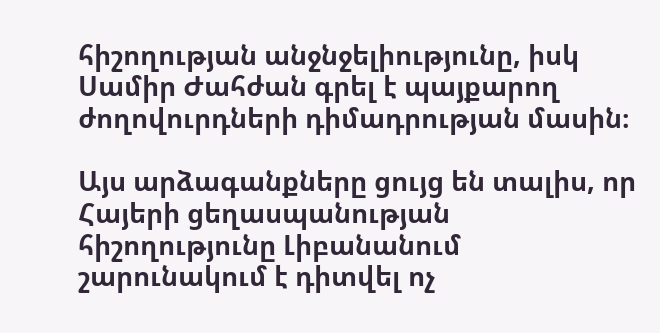հիշողության անջնջելիությունը, իսկ Սամիր Ժահժան գրել է պայքարող ժողովուրդների դիմադրության մասին։

Այս արձագանքները ցույց են տալիս, որ Հայերի ցեղասպանության հիշողությունը Լիբանանում շարունակում է դիտվել ոչ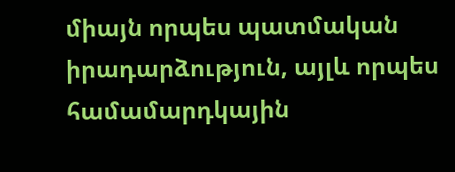միայն որպես պատմական իրադարձություն, այլև որպես համամարդկային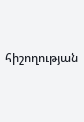հիշողության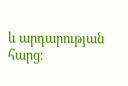և արդարության հարց։